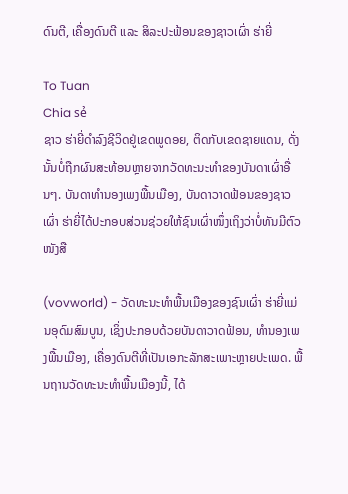ດົນຕີ, ເຄື່ອງດົນຕີ ແລະ ສິລະປະຟ້ອນຂອງຊາວເຜົ່າ ຮ່າຍີ່

To Tuan
Chia sẻ
ຊາວ ຮ່າຍີ່ດຳລົງຊີວິດຢູ່ເຂດພູດອຍ, ຕິດກັບເຂດຊາຍແດນ, ດັ່ງນັ້ນບໍ່ຖືກຜົນສະທ້ອນຫຼາຍຈາກວັດທະນະທຳຂອງບັນດາເຜົ່າອື່ນໆ. ບັນດາທຳນອງເພງພື້ນເມືອງ, ບັນດາວາດຟ້ອນຂອງຊາວເຜົ່າ ຮ່າຍີ່ໄດ້ປະກອບສ່ວນຊ່ວຍໃຫ້ຊົນເຜົ່າໜຶ່ງເຖິງວ່າບໍ່ທັນມີຕົວໜັງສື

(vovworld) - ວັດທະນະທຳພື້ນເມືອງຂອງຊົນເຜົ່າ ຮ່າຍີ່ແມ່ນອຸດົມສົມບູນ, ເຊິ່ງປະກອບດ້ວຍບັນດາວາດຟ້ອນ, ທຳນອງເພງພື້ນເມືອງ, ເຄື່ອງດົນຕີທີ່ເປັນເອກະລັກສະເພາະຫຼາຍປະເພດ. ພື້ນຖານວັດທະນະທຳພື້ນເມືອງນີ້, ໄດ້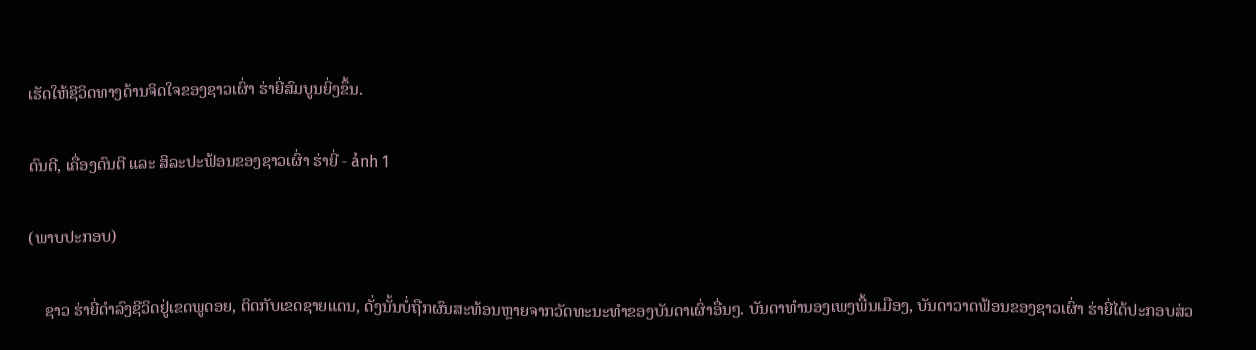ເຮັດໃຫ້ຊີວິດທາງດ້ານຈິດໃຈຂອງຊາວເຜົ່າ ຮ່າຍີ່ສົມບູນຍິ່ງຂຶ້ນ.

ດົນຕີ, ເຄື່ອງດົນຕີ ແລະ ສິລະປະຟ້ອນຂອງຊາວເຜົ່າ ຮ່າຍີ່ - ảnh 1

(ພາບປະກອບ)

    ຊາວ ຮ່າຍີ່ດຳລົງຊີວິດຢູ່ເຂດພູດອຍ, ຕິດກັບເຂດຊາຍແດນ, ດັ່ງນັ້ນບໍ່ຖືກຜົນສະທ້ອນຫຼາຍຈາກວັດທະນະທຳຂອງບັນດາເຜົ່າອື່ນໆ. ບັນດາທຳນອງເພງພື້ນເມືອງ, ບັນດາວາດຟ້ອນຂອງຊາວເຜົ່າ ຮ່າຍີ່ໄດ້ປະກອບສ່ວ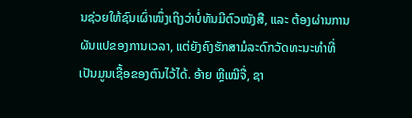ນຊ່ວຍໃຫ້ຊົນເຜົ່າໜຶ່ງເຖິງວ່າບໍ່ທັນມີຕົວໜັງສື, ແລະ ຕ້ອງຜ່ານການຜັນແປຂອງການເວລາ, ແຕ່ຍັງຄົງຮັກສາມໍລະດົກວັດທະນະທຳທີ່ເປັນມູນເຊື້ອຂອງຕົນໄວ້ໄດ້. ອ້າຍ ຫຼີເໝີຈື່, ຊາ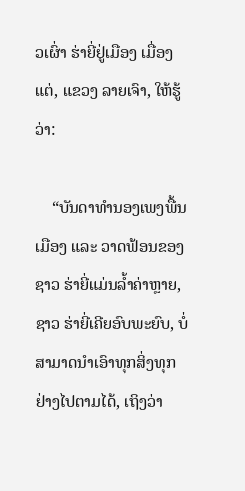ວເຜົ່າ ຮ່າຍີ່ຢູ່ເມືອງ ເມື່ອງແຕ່, ແຂວງ ລາຍເຈົາ, ໃຫ້ຮູ້ວ່າ:

    “ບັນດາທຳນອງເພງພື້ນເມືອງ ແລະ ວາດຟ້ອນຂອງຊາວ ຮ່າຍີ່ແມ່ນລ້ຳຄ່າຫຼາຍ, ຊາວ ຮ່າຍີ່ເຄີຍອົບພະຍົບ, ບໍ່ສາມາດນຳເອົາທຸກສິ່ງທຸກຢ່າງໄປຕາມໄດ້, ເຖິງວ່າ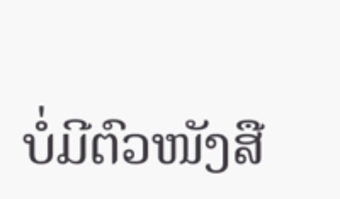ບໍ່ມີຕົວໜັງສື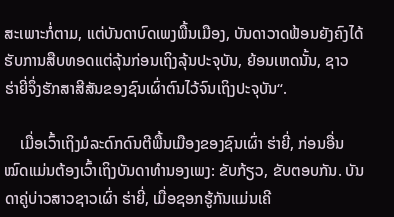ສະເພາະກໍ່ຕາມ, ແຕ່ບັນດາບົດເພງພື້ນເມືອງ, ບັນດາວາດຟ້ອນຍັງຄົງໄດ້ຮັບການສືບທອດແຕ່ລຸ້ນກ່ອນເຖິງລຸ້ນປະຈຸບັນ, ຍ້ອນເຫດນັ້ນ, ຊາວ ຮ່າຍີ່ຈຶ່ງຮັກສາສີສັນຂອງຊົນເຜົ່າຕົນໄວ້ຈົນເຖິງປະຈຸບັນ“.

    ເມື່ອເວົ້າເຖິງມໍລະດົກດົນຕີພື້ນເມືອງຂອງຊົນເຜົ່າ ຮ່າຍີ່, ກ່ອນອື່ນໝົດແມ່ນຕ້ອງເວົ້າເຖິງບັນດາທຳນອງເພງ: ຂັບກ້ຽວ, ຂັບຕອບກັນ. ບັນດາຄູ່ບ່າວສາວຊາວເຜົ່າ ຮ່າຍີ່, ເມື່ອຊອກຮູ້ກັນແມ່ນເຄີ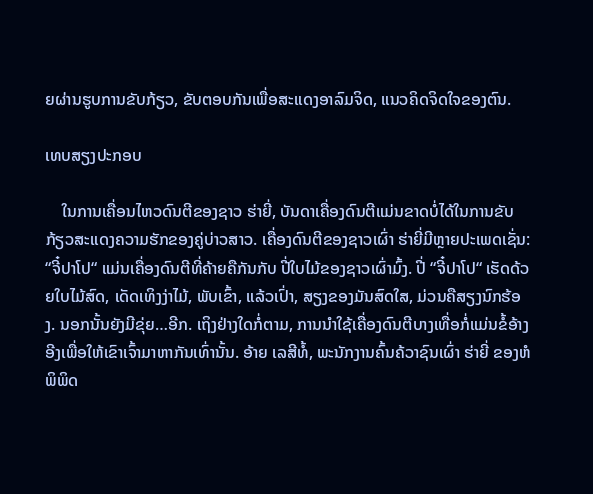ຍຜ່ານຮູບການຂັບກ້ຽວ, ຂັບຕອບກັນເພື່ອສະແດງອາລົມຈິດ, ແນວຄິດຈິດໃຈຂອງຕົນ.

ເທບສຽງປະກອບ

    ໃນການເຄື່ອນໄຫວດົນຕີຂອງຊາວ ຮ່າຍີ່, ບັນດາເຄື່ອງດົນຕີແມ່ນຂາດບໍ່ໄດ້ໃນການຂັບກ້ຽວສະແດງຄວາມຮັກຂອງຄູ່ບ່າວສາວ. ເຄື່ອງດົນຕີຂອງຊາວເຜົ່າ ຮ່າຍີ່ມີຫຼາຍປະເພດເຊັ່ນ: “ຈີ໋ປາໂປ“ ແມ່ນເຄື່ອງດົນຕີທີ່ຄ້າຍຄືກັນກັບ ປີ່ໃບໄມ້ຂອງຊາວເຜົ່າມົ້ງ. ປີ່ “ຈີ໋ປາໂປ“ ເຮັດດ້ວຍໃບໄມ້ສົດ, ເດັດເທິງງ່າໄມ້, ພັບເຂົ້າ, ແລ້ວເປົ່າ, ສຽງຂອງມັນສົດໃສ, ມ່ວນຄືສຽງນົກຮ້ອງ. ນອກນັ້ນຍັງມີຂຸ່ຍ…ອີກ. ເຖິງຢ່າງໃດກໍ່ຕາມ, ການນຳໃຊ້ເຄື່ອງດົນຕີບາງເທື່ອກໍ່ແມ່ນຂໍ້ອ້າງອີງເພື່ອໃຫ້ເຂົາເຈົ້າມາຫາກັນເທົ່ານັ້ນ. ອ້າຍ ເລສີທໍ້, ພະນັກງານຄົ້ນຄ້ວາຊົນເຜົ່າ ຮ່າຍີ່ ຂອງຫໍພິພິດ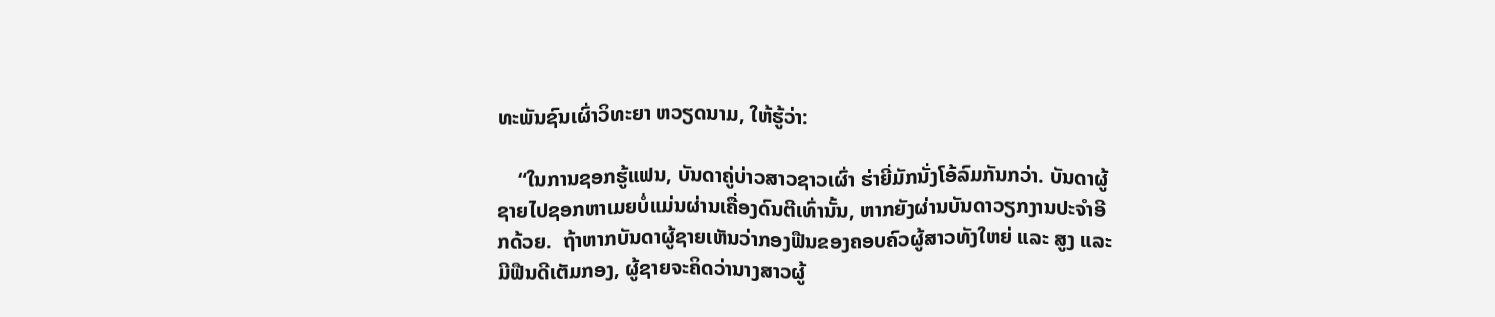ທະພັນຊົນເຜົ່າວິທະຍາ ຫວຽດນາມ, ໃຫ້ຮູ້ວ່າ:

    “ໃນການຊອກຮູ້ແຟນ, ບັນດາຄູ່ບ່າວສາວຊາວເຜົ່າ ຮ່າຍີ່ມັກນັ່ງໂອ້ລົມກັນກວ່າ. ບັນດາຜູ້ຊາຍໄປຊອກຫາເມຍບໍ່ແມ່ນຜ່ານເຄື່ອງດົນຕີເທົ່ານັ້ນ, ຫາກຍັງຜ່ານບັນດາວຽກງານປະຈຳອີກດ້ວຍ.  ຖ້າຫາກບັນດາຜູ້ຊາຍເຫັນວ່າກອງຟືນຂອງຄອບຄົວຜູ້ສາວທັງໃຫຍ່ ແລະ ສູງ ແລະ ມີຟືນດີເຕັມກອງ, ຜູ້ຊາຍຈະຄິດວ່ານາງສາວຜູ້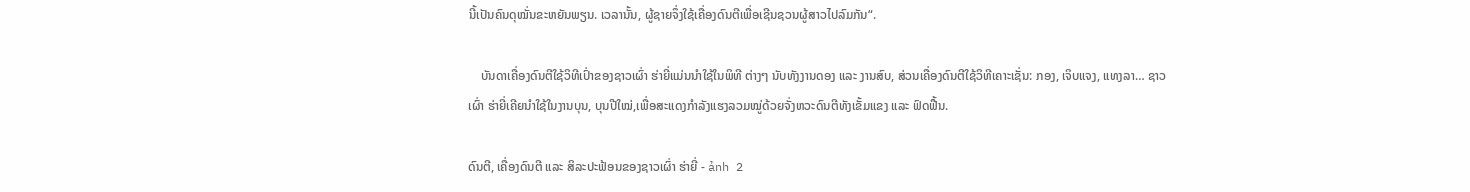ນີ້ເປັນຄົນດຸໝັ່ນຂະຫຍັນພຽນ. ເວລານັ້ນ, ຜູ້ຊາຍຈຶ່ງໃຊ້ເຄື່ອງດົນຕີເພື່ອເຊີນຊວນຜູ້ສາວໄປລົມກັນ“.

    ບັນດາເຄື່ອງດົນຕີໃຊ້ວິທີເປົ່າຂອງຊາວເຜົ່າ ຮ່າຍີ່ແມ່ນນຳໃຊ້ໃນພິທີ ຕ່າງໆ ນັບທັງງານດອງ ແລະ ງານສົບ, ສ່ວນເຄື່ອງດົນຕີໃຊ້ວິທີເຄາະເຊັ່ນ: ກອງ, ເຈິບແຈງ, ແທງລາ… ຊາວເຜົ່າ ຮ່າຍີ່ເຄີຍນຳໃຊ້ໃນງານບຸນ, ບຸນປີໃໝ່,ເພື່ອສະແດງກຳລັງແຮງລວມໝູ່ດ້ວຍຈັ່ງຫວະດົນຕີທັງເຂັ້ມແຂງ ແລະ ຟົດຟື້ນ.

ດົນຕີ, ເຄື່ອງດົນຕີ ແລະ ສິລະປະຟ້ອນຂອງຊາວເຜົ່າ ຮ່າຍີ່ - ảnh 2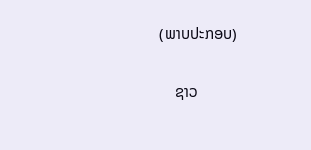(ພາບປະກອບ)

    ຊາວ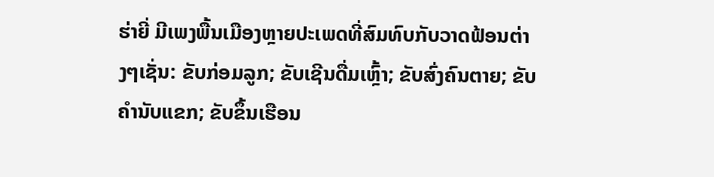ຮ່າຍີ່ ມີເພງພື້ນເມືອງຫຼາຍປະເພດທີ່ສົມທົບກັບວາດຟ້ອນຕ່າງໆເຊັ່ນ: ຂັບກ່ອມລູກ; ຂັບເຊີນດື່ມເຫຼົ້າ; ຂັບສົ່ງຄົນຕາຍ; ຂັບຄຳນັບແຂກ; ຂັບຂຶ້ນເຮືອນ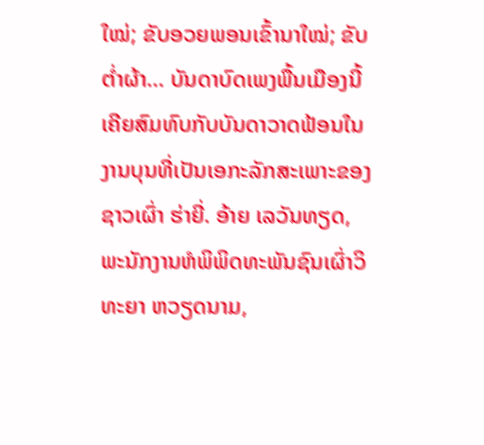ໃໝ່; ຂັບອວຍພອນເຂົ້ານາໃໝ່; ຂັບຕໍ່າຜ້າ… ບັນດາບົດເພງພື້ນເມືອງນີ້ເຄີຍສົມທົບກັບບັນດາວາດຟ້ອນໃນງານບຸນທີ່ເປັນເອກະລັກສະເພາະຂອງຊາວເຜົ່າ ຮ່າຍີ່. ອ້າຍ ເລວັນທຽດ, ພະນັກງານຫໍພິພິດທະພັນຊົນເຜົ່າວິທະຍາ ຫວຽດນາມ,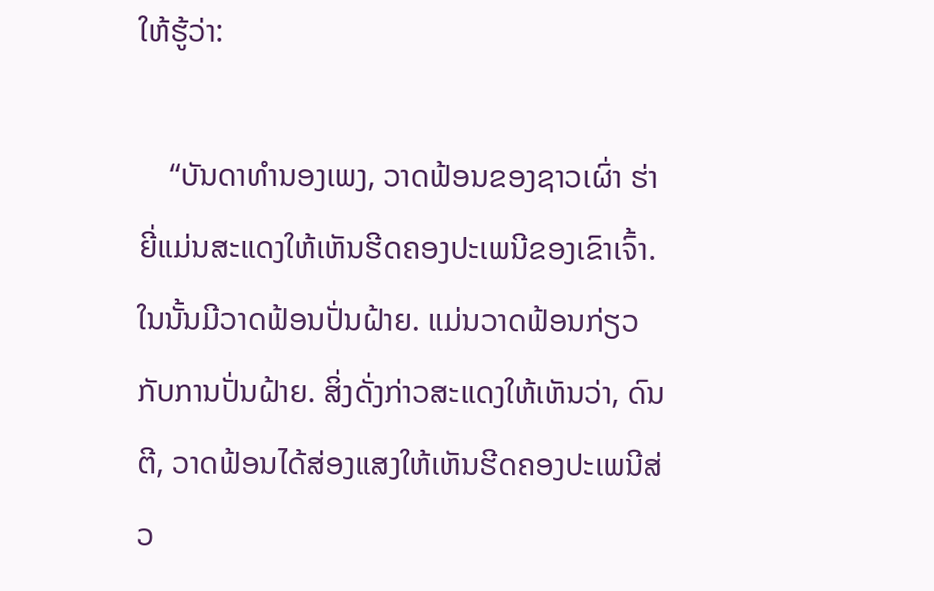ໃຫ້ຮູ້ວ່າ:

    “ບັນດາທຳນອງເພງ, ວາດຟ້ອນຂອງຊາວເຜົ່າ ຮ່າຍີ່ແມ່ນສະແດງໃຫ້ເຫັນຮີດຄອງປະເພນີຂອງເຂົາເຈົ້າ. ໃນນັ້ນມີວາດຟ້ອນປັ່ນຝ້າຍ. ແມ່ນວາດຟ້ອນກ່ຽວກັບການປັ່ນຝ້າຍ. ສິ່ງດັ່ງກ່າວສະແດງໃຫ້ເຫັນວ່າ, ດົນຕີ, ວາດຟ້ອນໄດ້ສ່ອງແສງໃຫ້ເຫັນຮີດຄອງປະເພນີສ່ວ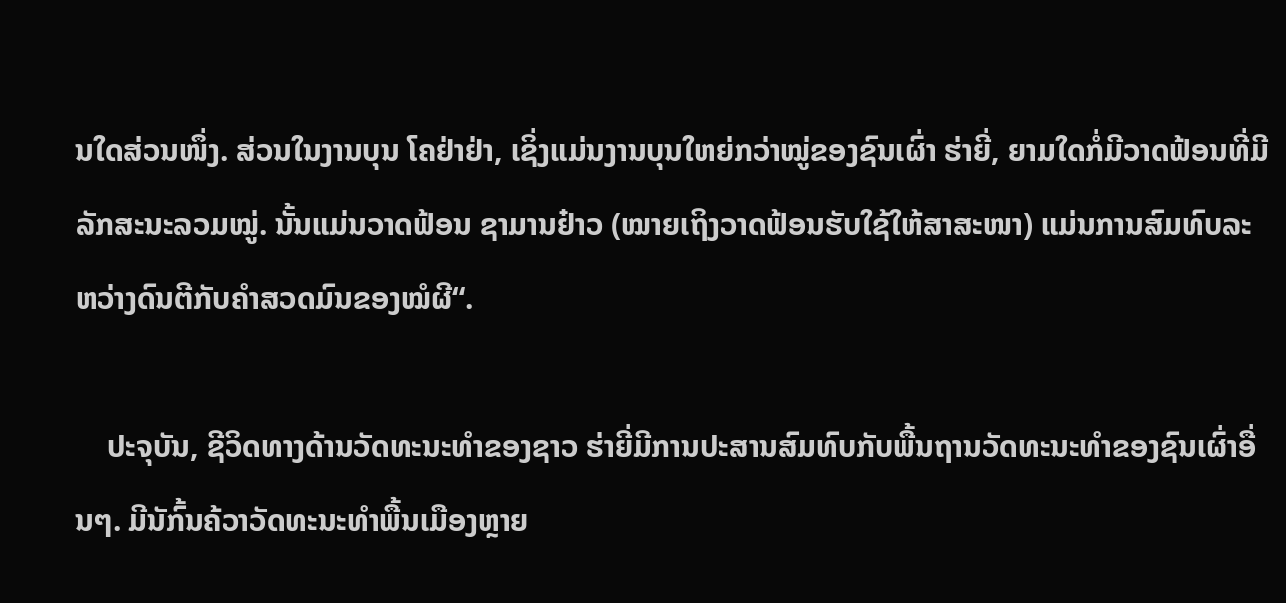ນໃດສ່ວນໜຶ່ງ. ສ່ວນໃນງານບຸນ ໂຄຢ່າຢ່າ, ເຊິ່ງແມ່ນງານບຸນໃຫຍ່ກວ່າໝູ່ຂອງຊົນເຜົ່າ ຮ່າຍີ່, ຍາມໃດກໍ່ມີວາດຟ້ອນທີ່ມີລັກສະນະລວມໝູ່. ນັ້ນແມ່ນວາດຟ້ອນ ຊາມານຢ໋າວ (ໝາຍເຖິງວາດຟ້ອນຮັບໃຊ້ໃຫ້ສາສະໜາ) ແມ່ນການສົມທົບລະຫວ່າງດົນຕີກັບຄຳສວດມົນຂອງໝໍຜີ“.

    ປະຈຸບັນ, ຊີວິດທາງດ້ານວັດທະນະທຳຂອງຊາວ ຮ່າຍີ່ມີການປະສານສົມທົບກັບພື້ນຖານວັດທະນະທຳຂອງຊົນເຜົ່າອື່ນໆ. ມີນັກົ້ນຄ້ວາວັດທະນະທຳພື້ນເມືອງຫຼາຍ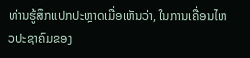ທ່ານຮູ້ສຶກແປກປະຫຼາດເມື່ອເຫັນວ່າ, ໃນການເຄື່ອນໄຫວປະຊາຄົມຂອງ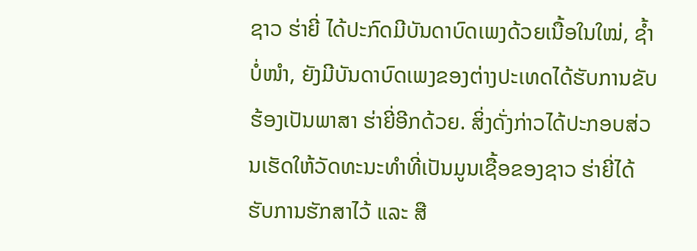ຊາວ ຮ່າຍີ່ ໄດ້ປະກົດມີບັນດາບົດເພງດ້ວຍເນື້ອໃນໃໝ່, ຊ້ຳບໍ່ໜຳ, ຍັງມີບັນດາບົດເພງຂອງຕ່າງປະເທດໄດ້ຮັບການຂັບຮ້ອງເປັນພາສາ ຮ່າຍີ່ອີກດ້ວຍ. ສິ່ງດັ່ງກ່າວໄດ້ປະກອບສ່ວນເຮັດໃຫ້ວັດທະນະທຳທີ່ເປັນມູນເຊື້ອຂອງຊາວ ຮ່າຍີ່ໄດ້ຮັບການຮັກສາໄວ້ ແລະ ສື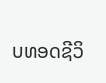ບທອດຊີວິ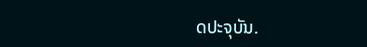ດປະຈຸບັນ.